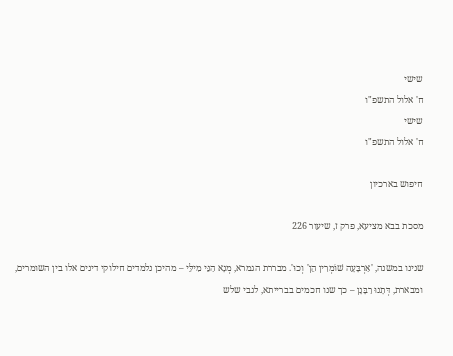שישי
ח' אלול התשפ"ו
שישי
ח' אלול התשפ"ו

חיפוש בארכיון

מסכת בבא מציעא, פרק ז, שיעור 226

שנינו במשנה, 'אַרְבָּעָה שׁוֹמְרִין הֵן' וְכוּ'. מבררת הגמרא, מְנָא הַנֵּי מִילֵּי – מהיכן נלמדים חילוקי דינים אלו בין השומרים, ומבארת, דְּתָנוּ רַבָּנָן – כך שנו חכמים בברייתא, לגבי שלש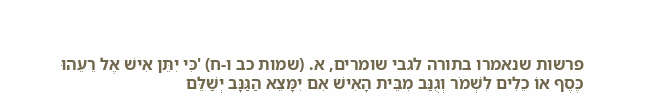פרשות שנאמרו בתורה לגבי שומרים, א. (שמות כב ו-ח) 'כִּי יִתֵּן אִישׁ אֶל רֵעֵהוּ כֶּסֶף אוֹ כֵלִים לִשְׁמֹר וְגֻנַּב מִבֵּית הָאִישׁ אִם יִמָּצֵא הַגַּנָּב יְשַׁלֵּם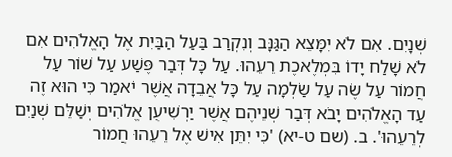שְׁנָיִם. אִם לֹא יִמָּצֵא הַגַּנָּב וְנִקְרַב בַּעַל הַבַּיִת אֶל הָאֱלֹהִים אִם לֹא שָׁלַח יָדוֹ בִּמְלֶאכֶת רֵעֵהוּ. עַל כָּל דְּבַר פֶּשַׁע עַל שׁוֹר עַל חֲמוֹר עַל שֶׂה עַל שַׂלְמָה עַל כָּל אֲבֵדָה אֲשֶׁר יֹאמַר כִּי הוּא זֶה עַד הָאֱלֹהִים יָבֹא דְּבַר שְׁנֵיהֶם אֲשֶׁר יַרְשִׁיעֻן אֱלֹהִים יְשַׁלֵּם שְׁנַיִם לְרֵעֵהוּ'. ב. (שם ט-יא) 'כִּי יִתֵּן אִישׁ אֶל רֵעֵהוּ חֲמוֹר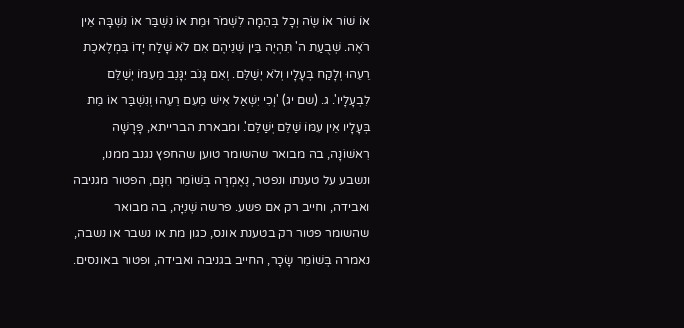אוֹ שׁוֹר אוֹ שֶׂה וְכָל בְּהֵמָה לִשְׁמֹר וּמֵת אוֹ נִשְׁבַּר אוֹ נִשְׁבָּה אֵין רֹאֶה. שְׁבֻעַת ה' תִּהְיֶה בֵּין שְׁנֵיהֶם אִם לֹא שָׁלַח יָדוֹ בִּמְלֶאכֶת רֵעֵהוּ וְלָקַח בְּעָלָיו וְלֹא יְשַׁלֵּם. וְאִם גָּנֹב יִגָּנֵב מֵעִמּוֹ יְשַׁלֵּם לִבְעָלָיו'. ג. (שם יג) 'וְכִי יִשְׁאַל אִישׁ מֵעִם רֵעֵהוּ וְנִשְׁבַּר אוֹ מֵת בְּעָלָיו אֵין עִמּוֹ שַׁלֵּם יְשַׁלֵּם'. ומבארת הברייתא, פָּרָשָׁה רִאשׁוֹנָה, בה מבואר שהשומר טוען שהחפץ נגנב ממנו, ונשבע על טענתו ונפטר, נֶאֶמְרָה בְּשׁוֹמֵר חִנָּם, הפטור מגניבה ואבידה, וחייב רק אם פשע. פרשה שְׁנִיָּה, בה מבואר שהשומר פטור רק בטענת אונס, כגון מת או נשבר או נשבה, נאמרה בְּשׁוֹמֵר שָׂכָר, החייב בגניבה ואבידה, ופטור באונסים.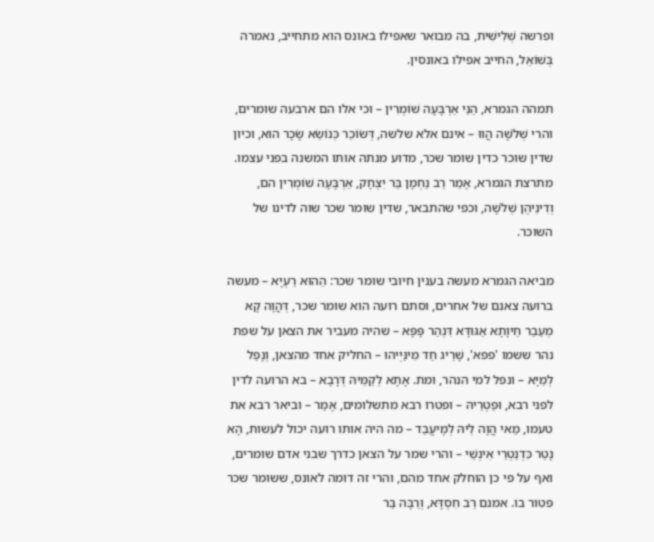ופרשה שְׁלִישִׁית, בה מבואר שאפילו באונס הוא מתחייב, נאמרה בְּשׁוֹאֵל, החייב אפילו באונסין.

תמהה הגמרא, הַנֵּי אַרְבָּעָה שׁוֹמְרִין – וכי אלו הם ארבעה שומרים, והרי שְׁלֹשָׁה הֲווּ – אינם אלא שלשה, דְּשׂוֹכֵר כְּנוֹשֵׂא שָׂכָר הוּא, וכיון שדין שוכר כדין שומר שכר, מדוע מנתה אותו המשנה בפני עצמו. מתרצת הגמרא, אָמַר רַב נַחְמָן בַּר יִצְחָק, אַרְבָּעָה שׁוֹמְרִין הם, וְדִינֵיהֶן שְׁלֹשָׁה, וכפי שהתבאר, שדין שומר שכר שוה לדינו של השוכר.

מביאה הגמרא מעשה בענין חיובי שומר שכר: הַהוּא רַעְיָא – מעשה ברועה צאנם של אחרים, וסתם רועה הוא שומר שכר, דְּהֲוָה קָא מְעַבַר חֵיוָתָא אַגּוּדָּא דִּנְהַר פָּפָּא – שהיה מעביר את הצאן על שפת נהר ששמו 'פפא', שָׁרֵיג חַד מִינַּיְיהוּ – החליק אחד מהצאן, וְנָפַל לְמַיָּא – ונפל למי הנהר, ומת. אָתָא לְקַמֵּיהּ דְּרָבָא – בא הרועה לדין לפני רבא, וּפַטְרֵיהּ – ופטרו רבא מתשלומים, אָמַר – וביאר רבא את טעמו, מַאי הֲוָה לֵיהּ לְמֶיעֱבַד – מה היה אותו רועה יכול לעשות, הָא נָטַר כִּדְנַטְרֵי אִינְשֵׁי – והרי שמר על הצאן כדרך שבני אדם שומרים, ואף על פי כן הוחלק אחד מהם, והרי זה דומה לאונס, ששומר שכר פטור בו. אמנם רַב חִסְדָּא, וְרַבָּה בַּר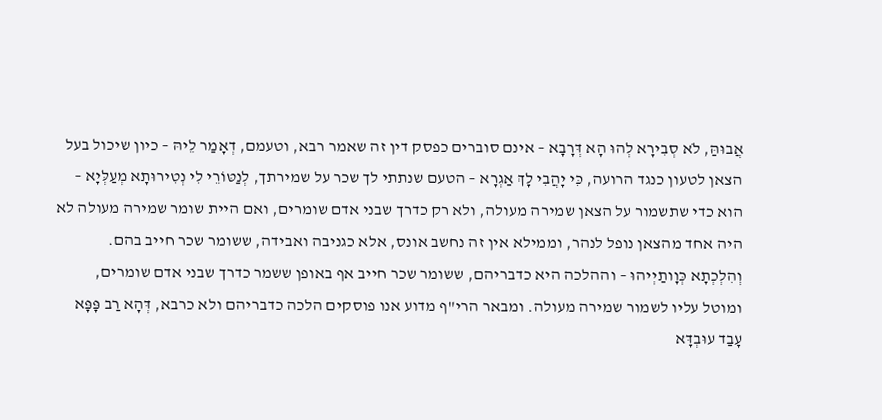אֲבוּהַּ, לֹא סְבִירָא לְהוּ הָא דְּרָבָא – אינם סוברים כפסק דין זה שאמר רבא, וטעמם, דְאָמַר לֵיהּ – כיון שיכול בעל הצאן לטעון כנגד הרועה, כִּי יָהֲבִי לָךְ אַגְרָא – הטעם שנתתי לך שכר על שמירתך, לְנַטּוֹרֵי לִי נְטִירוּתָא מְעַלְּיָא – הוא כדי שתשמור על הצאן שמירה מעולה, ולא רק כדרך שבני אדם שומרים, ואם היית שומר שמירה מעולה לא היה אחד מהצאן נופל לנהר, וממילא אין זה נחשב אונס, אלא כגניבה ואבידה, ששומר שכר חייב בהם. וְהִלְכְתָא כְּוָותַיְיהוּ – וההלכה היא כדבריהם, ששומר שכר חייב אף באופן ששמר כדרך שבני אדם שומרים, ומוטל עליו לשמור שמירה מעולה. ומבאר הרי"ף מדוע אנו פוסקים הלכה כדבריהם ולא כרבא, דְּהָא רַב פָּפָּא עָבַד עוּבְדָּא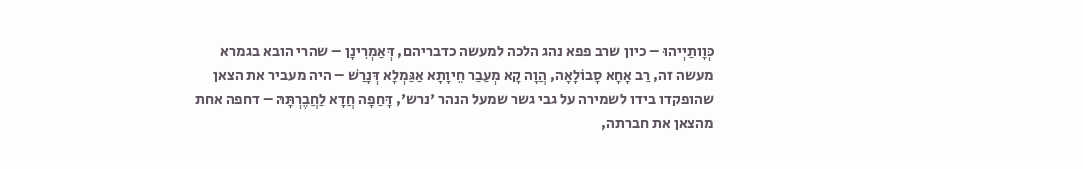כְּוָותַיְיהוּ – כיון שרב פפא נהג הלכה למעשה כדבריהם, דְּאַמְרִינָן – שהרי הובא בגמרא מעשה זה, רַב אָחָא סָבוֹלָאָה, הֲוָה קָא מְעַבַר חֵיוָתָא אַגַּמְלָא דְּנָרַשׁ – היה מעביר את הצאן שהופקדו בידו לשמירה על גבי גשר שמעל הנהר 'נרש', דָּחַפָה חֲדָא לַחֲבֶרְתָּהּ – דחפה אחת מהצאן את חברתה,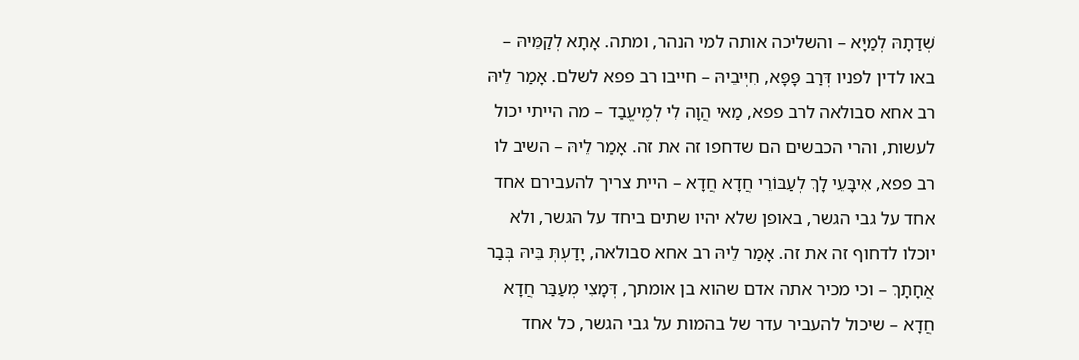שְׁדַתָהּ לְמַיָּא – והשליכה אותה למי הנהר, ומתה. אָתָא לְקַמֵּיהּ – באו לדין לפניו דְּרַב פָּפָּא, חִיְּיבֵיהּ – חייבו רב פפא לשלם. אָמַר לֵיהּ רב אחא סבולאה לרב פפא, מַאי הֲוָה לִי לְמֶיעֱבַד – מה הייתי יכול לעשות, והרי הכבשים הם שדחפו זה את זה. אָמַר לֵיהּ – השיב לו רב פפא, אִיבָּעֵי לָךְ לְעַבּוֹרֵי חֲדָא חֲדָא – היית צריך להעבירם אחד אחד על גבי הגשר, באופן שלא יהיו שתים ביחד על הגשר, ולא יוכלו לדחוף זה את זה. אָמַר לֵיהּ רב אחא סבולאה, יָדַעְתְּ בֵּיהּ בְּבַר אֲחָתָךְ – וכי מכיר אתה אדם שהוא בן אומתך, דְּמָצִי מְעַבַּר חֲדָא חֲדָא – שיכול להעביר עדר של בהמות על גבי הגשר, כל אחד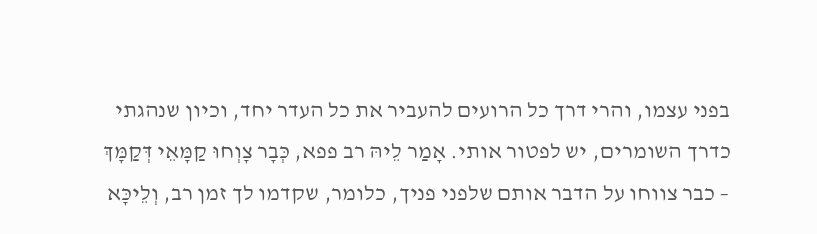בפני עצמו, והרי דרך כל הרועים להעביר את כל העדר יחד, וכיון שנהגתי כדרך השומרים, יש לפטור אותי. אָמַר לֵיהּ רב פפא, כְּבָר צָוְחוּ קַמָּאֵי דְּקַמָּךְ – כבר צווחו על הדבר אותם שלפני פניך, כלומר, שקדמו לך זמן רב, וְלֵיכָּא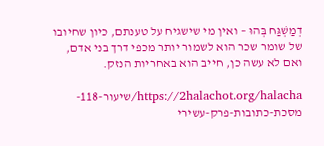דְמַשְׁגַּח בְּהוּ – ואין מי שישגיח על טענתם, כיון שחיובו של שומר שכר הוא לשמור יותר מכפי דרך בני אדם, ואם לא עשה כן, חייב הוא באחריות הנזק.

https://2halachot.org/halacha/שיעור-118-מסכת-כתובות-פרק-עשירי